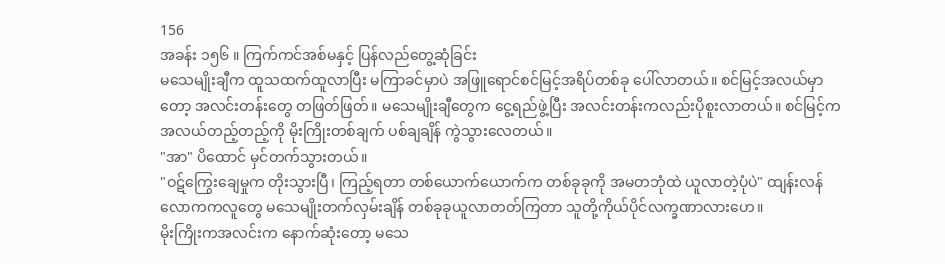156
အခန်း ၁၅၆ ။ ကြက်ကင်အစ်မနှင့် ပြန်လည်တွေ့ဆုံခြင်း
မသေမျိုးချီက ထူသထက်ထူလာပြီး မကြာခင်မှာပဲ အဖြူရောင်စင်မြင့်အရိပ်တစ်ခု ပေါ်လာတယ်။ စင်မြင့်အလယ်မှာတော့ အလင်းတန်းတွေ တဖြတ်ဖြတ်။ မသေမျိုးချီတွေက ငွေ့ရည်ဖွဲ့ပြီး အလင်းတန်းကလည်းပိုစူးလာတယ်။ စင်မြင့်က အလယ်တည့်တည့်ကို မိုးကြိုးတစ်ချက် ပစ်ချချိန် ကွဲသွားလေတယ်။
"အာ" ပိထောင် မှင်တက်သွားတယ်။
"ဝဋ်ကြွေးချေမှုက တိုးသွားပြီ၊ ကြည့်ရတာ တစ်ယောက်ယောက်က တစ်ခုခုကို အမတဘုံထဲ ယူလာတဲ့ပုံပဲ" ထျန်းလန်လောကကလူတွေ မသေမျိုးတက်လှမ်းချိန် တစ်ခုခုယူလာတတ်ကြတာ သူတို့ကိုယ်ပိုင်လက္ခဏာလားဟေ။
မိုးကြိုးကအလင်းက နောက်ဆုံးတော့ မသေ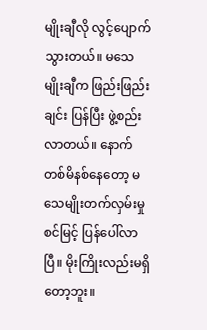မျိုးချီလို လွင့်ပျောက်သွားတယ်။ မသေမျိုးချီက ဖြည်းဖြည်းချင်း ပြန်ပြီး ဖွဲ့စည်းလာတယ်။ နောက်တစ်မိနစ်နေတော့ မသေမျိုးတက်လှမ်းမှုစင်မြင့် ပြန်ပေါ်လာပြီ။ မိုးကြိုးလည်းမရှိတော့ဘူး။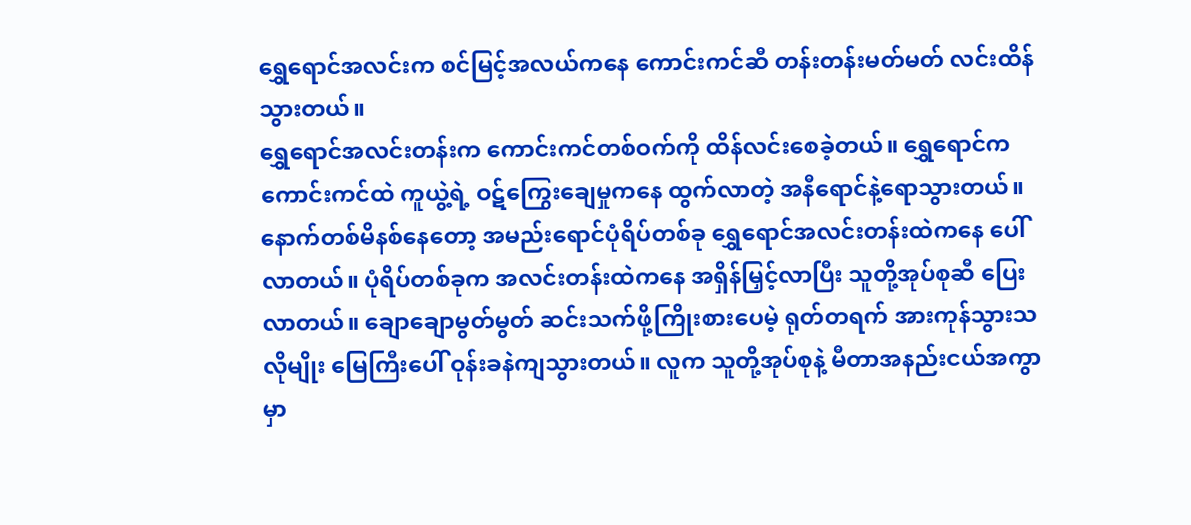ရွှေရောင်အလင်းက စင်မြင့်အလယ်ကနေ ကောင်းကင်ဆီ တန်းတန်းမတ်မတ် လင်းထိန်သွားတယ်။
ရွှေရောင်အလင်းတန်းက ကောင်းကင်တစ်ဝက်ကို ထိန်လင်းစေခဲ့တယ်။ ရွှေရောင်က ကောင်းကင်ထဲ ကူယွဲ့ရဲ့ ဝဋ်ကြွေးချေမှုကနေ ထွက်လာတဲ့ အနီရောင်နဲ့ရောသွားတယ်။ နောက်တစ်မိနစ်နေတော့ အမည်းရောင်ပုံရိပ်တစ်ခု ရွှေရောင်အလင်းတန်းထဲကနေ ပေါ်လာတယ်။ ပုံရိပ်တစ်ခုက အလင်းတန်းထဲကနေ အရှိန်မြှင့်လာပြီး သူတို့အုပ်စုဆီ ပြေးလာတယ်။ ချောချောမွတ်မွတ် ဆင်းသက်ဖို့ကြိုးစားပေမဲ့ ရုတ်တရက် အားကုန်သွားသလိုမျိုး မြေကြီးပေါ် ဝုန်းခနဲကျသွားတယ်။ လူက သူတို့အုပ်စုနဲ့ မီတာအနည်းငယ်အကွာမှာ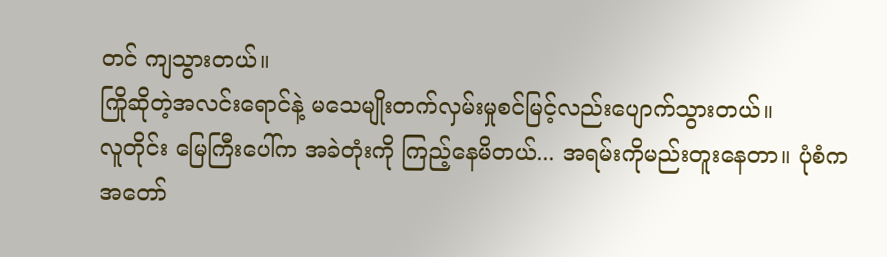တင် ကျသွားတယ်။
ကြိုဆိုတဲ့အလင်းရောင်နဲ့ မသေမျိုးတက်လှမ်းမှုစင်မြင့်လည်းပျောက်သွားတယ်။
လူတိုင်း မြေကြီးပေါ်က အခဲတုံးကို ကြည့်နေမိတယ်... အရမ်းကိုမည်းတူးနေတာ။ ပုံစံက အတော်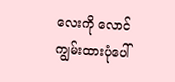လေးကို လောင်ကျွမ်းထားပုံပေါ်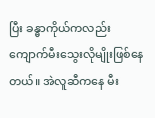ပြီး ခန္ဓာကိုယ်ကလည်း ကျောက်မီးသွေးလိုမျိုးဖြစ်နေတယ်။ အဲလူဆီကနေ မီး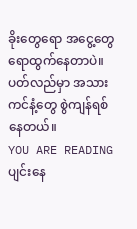ခိုးတွေရော အငွေ့တွေရောထွက်နေတာပဲ။ ပတ်လည်မှာ အသားကင်နံ့တွေ စွဲကျန်ရစ်နေတယ်။
YOU ARE READING
ပျင်းနေ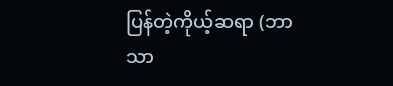ပြန်တဲ့ကိုယ့်ဆရာ (ဘာသာ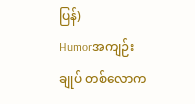ပြန်)
Humorအကျဉ်းချုပ် တစ်လောက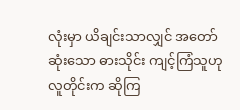လုံးမှာ ယိချင်းသာလျှင် အတော်ဆုံးသော ဓားသိုင်း ကျင့်ကြံသူဟု လူတိုင်းက ဆိုကြ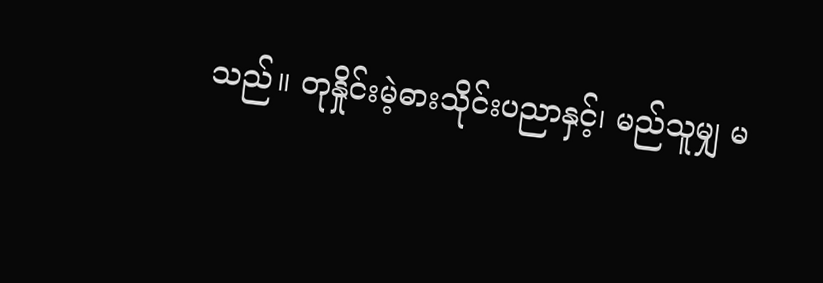သည်။ တုနှိုင်းမဲ့ဓားသိုင်းပညာနှင့်၊ မည်သူမျှ မ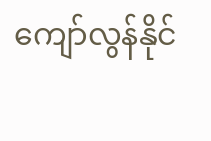ကျော်လွန်နိုင်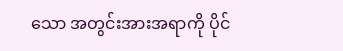သော အတွင်းအားအရာကို ပိုင်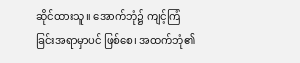ဆိုင်ထားသူ။ အောက်ဘုံ၌ ကျင့်ကြံခြင်းအရာမှာပင် ဖြစ်စေ၊ အထက်ဘုံ၏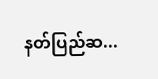နတ်ပြည်ဆ...